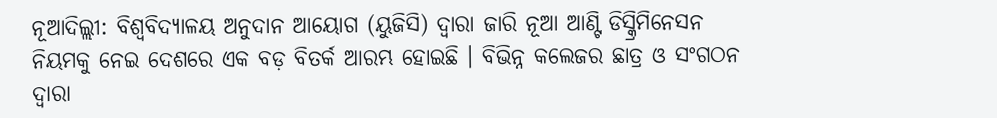ନୂଆଦିଲ୍ଲୀ: ବିଶ୍ୱବିଦ୍ୟାଳୟ ଅନୁଦାନ ଆୟୋଗ (ୟୁଜିସି) ଦ୍ୱାରା ଜାରି ନୂଆ ଆଣ୍ଟି ଡିସ୍କ୍ରିମିନେସନ ନିୟମକୁ ନେଇ ଦେଶରେ ଏକ ବଡ଼ ବିତର୍କ ଆରମ୍ଭ ହୋଇଛି । ବିଭିନ୍ନ କଲେଜର ଛାତ୍ର ଓ ସଂଗଠନ ଦ୍ୱାରା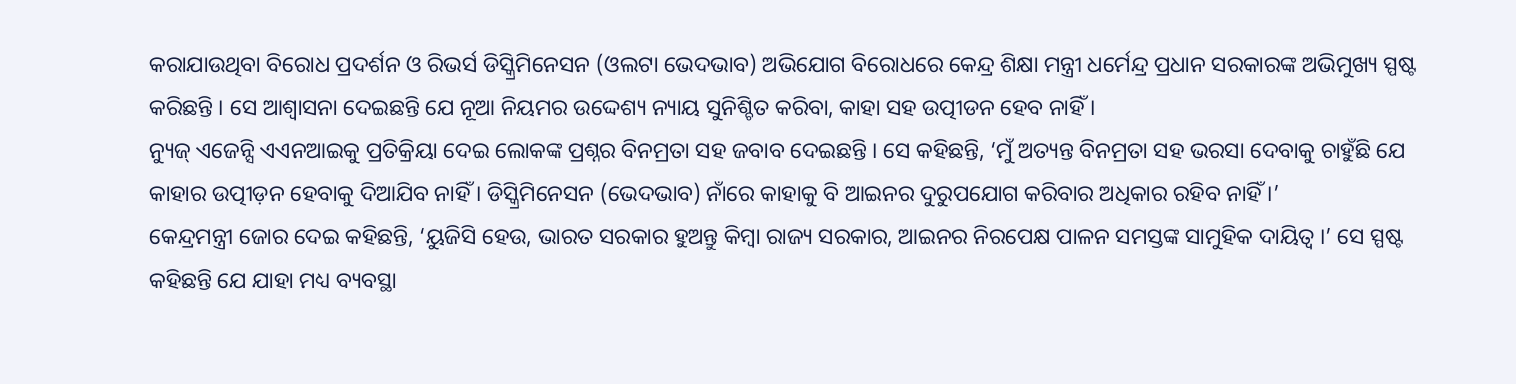କରାଯାଉଥିବା ବିରୋଧ ପ୍ରଦର୍ଶନ ଓ ରିଭର୍ସ ଡିସ୍କ୍ରିମିନେସନ (ଓଲଟା ଭେଦଭାବ) ଅଭିଯୋଗ ବିରୋଧରେ କେନ୍ଦ୍ର ଶିକ୍ଷା ମନ୍ତ୍ରୀ ଧର୍ମେନ୍ଦ୍ର ପ୍ରଧାନ ସରକାରଙ୍କ ଅଭିମୁଖ୍ୟ ସ୍ପଷ୍ଟ କରିଛନ୍ତି । ସେ ଆଶ୍ୱାସନା ଦେଇଛନ୍ତି ଯେ ନୂଆ ନିୟମର ଉଦ୍ଦେଶ୍ୟ ନ୍ୟାୟ ସୁନିଶ୍ଚିତ କରିବା, କାହା ସହ ଉତ୍ପୀଡନ ହେବ ନାହିଁ ।
ନ୍ୟୁଜ୍ ଏଜେନ୍ସି ଏଏନଆଇକୁ ପ୍ରତିକ୍ରିୟା ଦେଇ ଲୋକଙ୍କ ପ୍ରଶ୍ନର ବିନମ୍ରତା ସହ ଜବାବ ଦେଇଛନ୍ତି । ସେ କହିଛନ୍ତି, ‘ମୁଁ ଅତ୍ୟନ୍ତ ବିନମ୍ରତା ସହ ଭରସା ଦେବାକୁ ଚାହୁଁଛି ଯେ କାହାର ଉତ୍ପୀଡ଼ନ ହେବାକୁ ଦିଆଯିବ ନାହିଁ । ଡିସ୍କ୍ରିମିନେସନ (ଭେଦଭାବ) ନାଁରେ କାହାକୁ ବି ଆଇନର ଦୁରୁପଯୋଗ କରିବାର ଅଧିକାର ରହିବ ନାହିଁ ।’
କେନ୍ଦ୍ରମନ୍ତ୍ରୀ ଜୋର ଦେଇ କହିଛନ୍ତି, ‘ୟୁଜିସି ହେଉ, ଭାରତ ସରକାର ହୁଅନ୍ତୁ କିମ୍ୱା ରାଜ୍ୟ ସରକାର, ଆଇନର ନିରପେକ୍ଷ ପାଳନ ସମସ୍ତଙ୍କ ସାମୁହିକ ଦାୟିତ୍ୱ ।’ ସେ ସ୍ପଷ୍ଟ କହିଛନ୍ତି ଯେ ଯାହା ମଧ୍ୟ ବ୍ୟବସ୍ଥା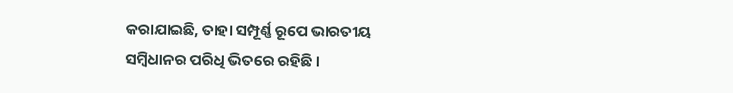କରାଯାଇଛି, ତାହା ସମ୍ପୂର୍ଣ୍ଣ ରୂପେ ଭାରତୀୟ ସମ୍ୱିଧାନର ପରିଧି ଭିତରେ ରହିଛି ।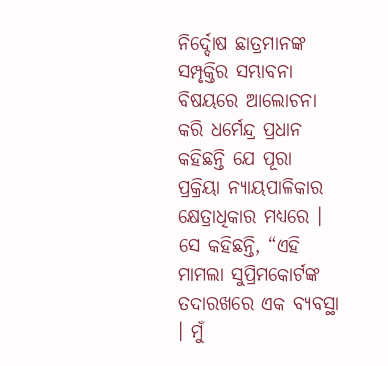ନିର୍ଦ୍ଦୋଷ ଛାତ୍ରମାନଙ୍କ ସମ୍ପୃକ୍ତିର ସମ୍ଭାବନା ବିଷୟରେ ଆଲୋଚନା କରି ଧର୍ମେନ୍ଦ୍ର ପ୍ରଧାନ କହିଛନ୍ତି ଯେ ପୂରା ପ୍ରକ୍ରିୟା ନ୍ୟାୟପାଳିକାର କ୍ଷେତ୍ରାଧିକାର ମଧ୍ୟରେ । ସେ କହିଛନ୍ତି, “ଏହି ମାମଲା ସୁପ୍ରିମକୋର୍ଟଙ୍କ ତଦାରଖରେ ଏକ ବ୍ୟବସ୍ଥା । ମୁଁ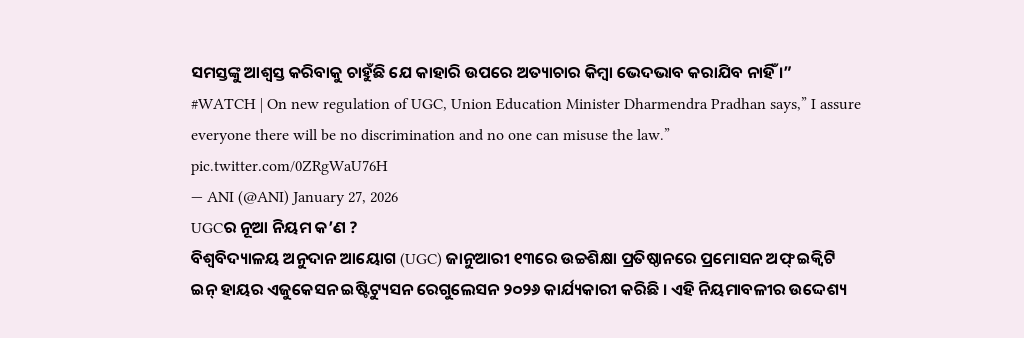ସମସ୍ତଙ୍କୁ ଆଶ୍ୱସ୍ତ କରିବାକୁ ଚାହୁଁଛି ଯେ କାହାରି ଉପରେ ଅତ୍ୟାଚାର କିମ୍ବା ଭେଦଭାବ କରାଯିବ ନାହିଁ ।”
#WATCH | On new regulation of UGC, Union Education Minister Dharmendra Pradhan says,” I assure everyone there will be no discrimination and no one can misuse the law.” pic.twitter.com/0ZRgWaU76H
— ANI (@ANI) January 27, 2026
UGCର ନୂଆ ନିୟମ କ’ଣ ?
ବିଶ୍ୱବିଦ୍ୟାଳୟ ଅନୁଦାନ ଆୟୋଗ (UGC) ଜାନୁଆରୀ ୧୩ରେ ଉଚ୍ଚଶିକ୍ଷା ପ୍ରତିଷ୍ଠାନରେ ପ୍ରମୋସନ ଅଫ୍ ଇକ୍ୱିଟି ଇନ୍ ହାୟର ଏଜୁକେସନ ଇଷ୍ଟିଟ୍ୟୁସନ ରେଗୁଲେସନ ୨୦୨୬ କାର୍ଯ୍ୟକାରୀ କରିଛି । ଏହି ନିୟମାବଳୀର ଉଦ୍ଦେଶ୍ୟ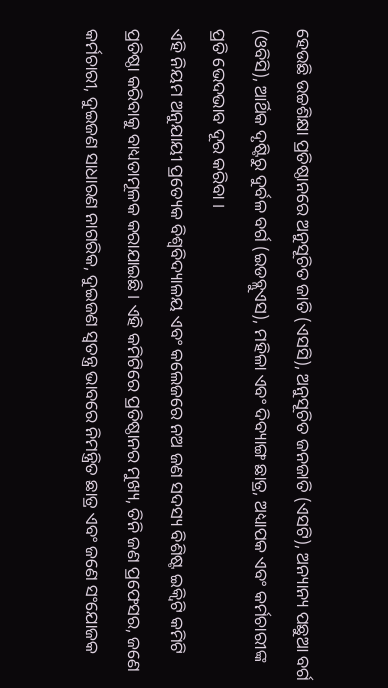ହେଉଛି ଉଚ୍ଚଶିକ୍ଷା ପ୍ରତିଷ୍ଠାନରେ ଅନୁସୂଚିତ ଜାତି (ଏସସି), ଅନୁସୂଚିତ ଜନଜାତି (ଏସଟି), ଅନ୍ୟାନ୍ୟ ପଛୁଆ ବର୍ଗ (ଓବିସି), ଆର୍ଥିକ ଦୃଷ୍ଟିରୁ ଦୁର୍ବଳ ବର୍ଗ (ଇଡବ୍ଲୁଏସ), ମହିଳା ଏବଂ ଦିବ୍ୟାଙ୍ଗ ଛାତ୍ର, ଅଧ୍ୟାପକ ଏବଂ କର୍ମଚାରୀଙ୍କ ପ୍ରତି ଭେଦଭାବ ଦୂର କରିବା ।
ଏହି ନିୟମ ଅନୁଯାୟୀ ପ୍ରତ୍ୟେକ ବିଶ୍ୱବିଦ୍ୟାଳୟ ଏବଂ କଲେଜରେ ନଅ ଜଣ ସଦସ୍ୟ ବିଶିଷ୍ଟ ଇକ୍ୱିଟି କମିଟି ପ୍ରତିଷ୍ଠା କରିବାକୁ ବାଧ୍ୟତାମୂଳକ କରାଯାଇଛି । ଏହି କମିଟିରେ ପ୍ରତିଷ୍ଠାନର ମୁଖ୍ୟ, ତିନି ଜଣ ପ୍ରଫେସର, ଜଣେ କର୍ମଚାରୀ, ଦୁଇଜଣ ସାଧାରଣ ନାଗରିକ, ଦୁଇଜଣ ସ୍ୱତନ୍ତ୍ର ଭାବରେ ନିମନ୍ତ୍ରିତ ଛାତ୍ର ଏବଂ ଜଣେ ସଂଯୋଜକ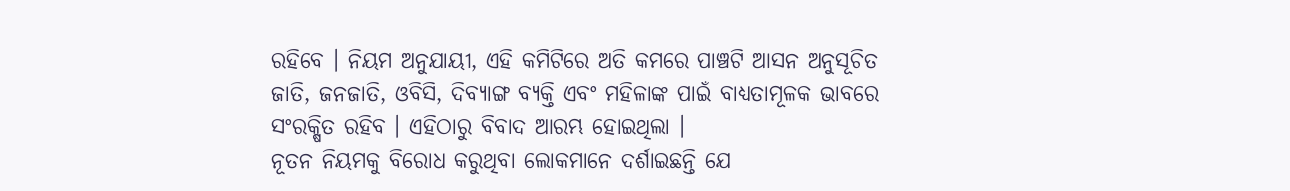ରହିବେ । ନିୟମ ଅନୁଯାୟୀ, ଏହି କମିଟିରେ ଅତି କମରେ ପାଞ୍ଚଟି ଆସନ ଅନୁସୂଚିତ ଜାତି, ଜନଜାତି, ଓବିସି, ଦିବ୍ୟାଙ୍ଗ ବ୍ୟକ୍ତି ଏବଂ ମହିଳାଙ୍କ ପାଇଁ ବାଧ୍ୟତାମୂଳକ ଭାବରେ ସଂରକ୍ଷିତ ରହିବ । ଏହିଠାରୁ ବିବାଦ ଆରମ୍ଭ ହୋଇଥିଲା ।
ନୂତନ ନିୟମକୁ ବିରୋଧ କରୁଥିବା ଲୋକମାନେ ଦର୍ଶାଇଛନ୍ତି ଯେ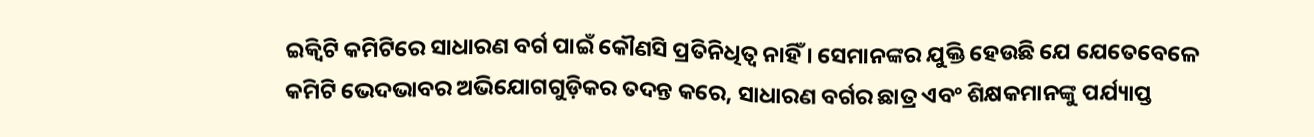ଇକ୍ୱିଟି କମିଟିରେ ସାଧାରଣ ବର୍ଗ ପାଇଁ କୌଣସି ପ୍ରତିନିଧିତ୍ୱ ନାହିଁ । ସେମାନଙ୍କର ଯୁକ୍ତି ହେଉଛି ଯେ ଯେତେବେଳେ କମିଟି ଭେଦଭାବର ଅଭିଯୋଗଗୁଡ଼ିକର ତଦନ୍ତ କରେ, ସାଧାରଣ ବର୍ଗର ଛାତ୍ର ଏବଂ ଶିକ୍ଷକମାନଙ୍କୁ ପର୍ଯ୍ୟାପ୍ତ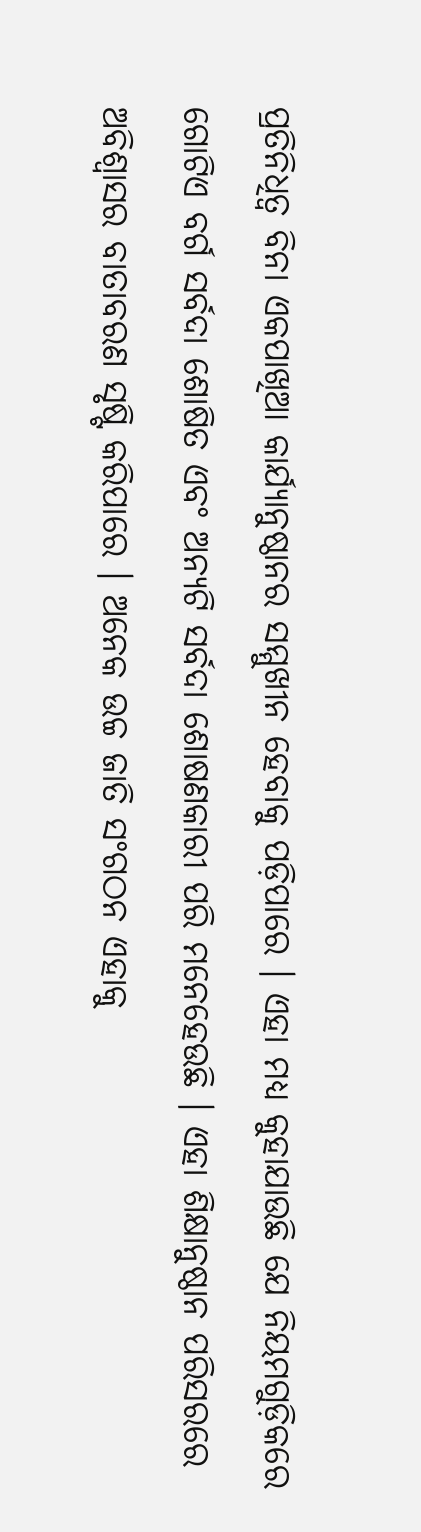ପ୍ରତିନିଧିତ୍ୱ ବିନା ଏକପାଖିଆ କାର୍ଯ୍ୟାନୁଷ୍ଠାନର ସମ୍ମୁଖୀନ ହେବାକୁ ପଡ଼ିପାରେ । ଏହା ମଧ୍ୟ କୁହାଯାଉଛି ଯେ ନିୟମଗୁଡ଼ିକରେ ଗୋଟିଏ ବର୍ଗ ସର୍ବଦା ଶୋଷିତ ଏବଂ ଅନ୍ୟଟି ସର୍ବଦା ଶୋଷଣକାରୀ ପରି ମନେହେଉଛି । ଏହା ଶିକ୍ଷାନୁଷ୍ଠାନ ପରିସରରେ ଅବିଶ୍ୱାସର ବାତାବରଣ ସୃଷ୍ଟି କରିପାରେ । ଅନେକ ଉଚ୍ଚ ଜାତି ସଂଗଠନ ଏହାକୁ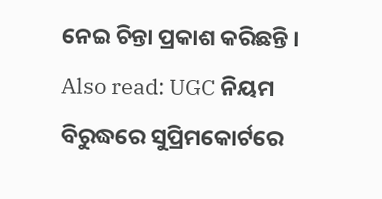ନେଇ ଚିନ୍ତା ପ୍ରକାଶ କରିଛନ୍ତି ।
Also read: UGC ନିୟମ ବିରୁଦ୍ଧରେ ସୁପ୍ରିମକୋର୍ଟରେ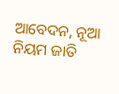ଆବେଦନ, ନୂଆ ନିୟମ ଜାତି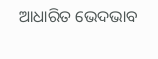ଆଧାରିତ ଭେଦଭାବ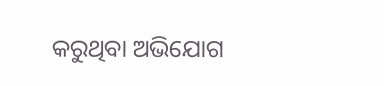କରୁଥିବା ଅଭିଯୋଗ